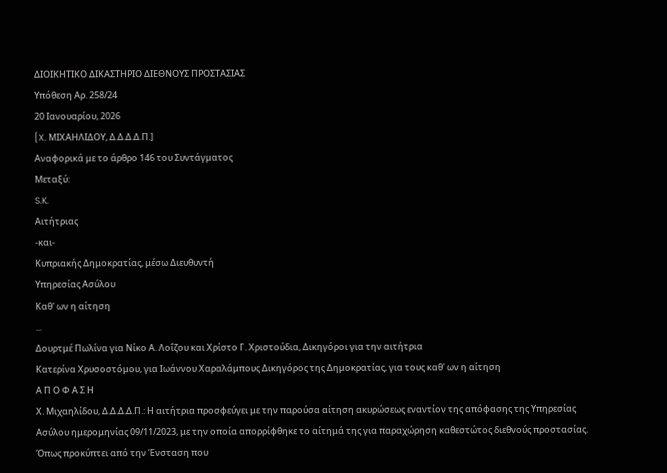ΔΙΟΙΚΗΤΙΚΟ ΔΙΚΑΣΤΗΡΙΟ ΔΙΕΘΝΟΥΣ ΠΡΟΣΤΑΣΙΑΣ
Υπόθεση Αρ. 258/24
20 Ιανουαρίου, 2026
[X. ΜΙΧΑΗΛΙΔΟΥ, Δ.Δ.Δ.Δ.Π.]
Αναφορικά με το άρθρο 146 του Συντάγματος
Μεταξύ:
S.K.
Αιτήτριας
-και-
Κυπριακής Δημοκρατίας, μέσω Διευθυντή
Υπηρεσίας Ασύλου
Καθ' ων η αίτηση
...
Δουρτμέ Πωλίνα για Νίκο Α. Λοΐζου και Χρίστο Γ. Χριστούδια, Δικηγόροι για την αιτήτρια
Κατερίνα Χρυσοστόμου, για Ιωάννου Χαραλάμπους Δικηγόρος της Δημοκρατίας, για τους καθ' ων η αίτηση
Α Π Ο Φ Α Σ Η
Χ. Μιχαηλίδου, Δ.Δ.Δ.Δ.Π.: Η αιτήτρια προσφεύγει με την παρούσα αίτηση ακυρώσεως εναντίον της απόφασης της Υπηρεσίας Ασύλου ημερομηνίας 09/11/2023, με την οποία απορρίφθηκε το αίτημά της για παραχώρηση καθεστώτος διεθνούς προστασίας.
Όπως προκύπτει από την Ένσταση που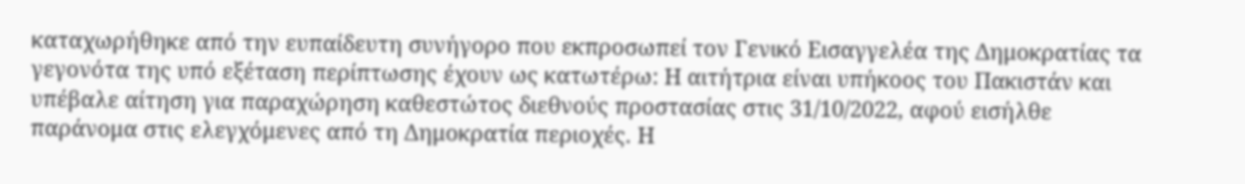καταχωρήθηκε από την ευπαίδευτη συνήγορο που εκπροσωπεί τον Γενικό Εισαγγελέα της Δημοκρατίας τα γεγονότα της υπό εξέταση περίπτωσης έχουν ως κατωτέρω: Η αιτήτρια είναι υπήκοος του Πακιστάν και υπέβαλε αίτηση για παραχώρηση καθεστώτος διεθνούς προστασίας στις 31/10/2022, αφού εισήλθε παράνομα στις ελεγχόμενες από τη Δημοκρατία περιοχές. Η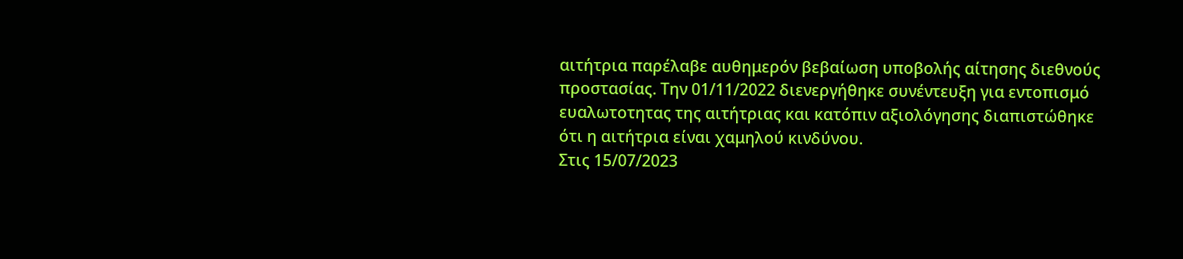αιτήτρια παρέλαβε αυθημερόν βεβαίωση υποβολής αίτησης διεθνούς προστασίας. Την 01/11/2022 διενεργήθηκε συνέντευξη για εντοπισμό ευαλωτοτητας της αιτήτριας και κατόπιν αξιολόγησης διαπιστώθηκε ότι η αιτήτρια είναι χαμηλού κινδύνου.
Στις 15/07/2023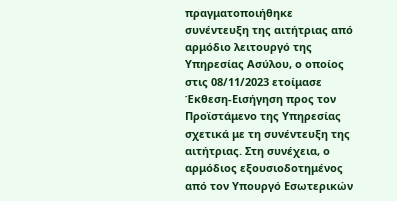πραγματοποιήθηκε συνέντευξη της αιτήτριας από αρμόδιο λειτουργό της Υπηρεσίας Ασύλου, ο οποίος στις 08/11/2023 ετοίμασε Έκθεση-Εισήγηση προς τον Προϊστάμενο της Υπηρεσίας σχετικά με τη συνέντευξη της αιτήτριας. Στη συνέχεια, ο αρμόδιος εξουσιοδοτημένος από τον Υπουργό Εσωτερικών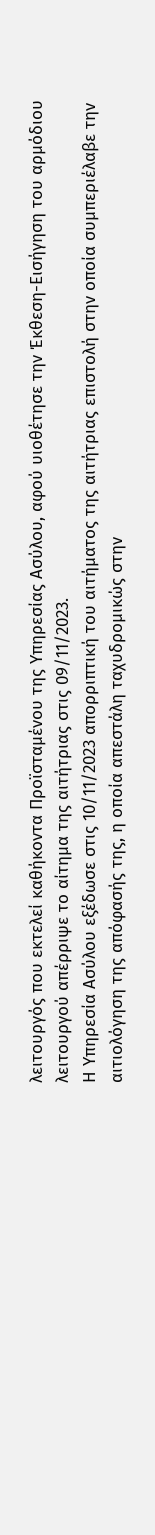λειτουργός που εκτελεί καθήκοντα Προϊσταμένου της Υπηρεσίας Ασύλου, αφού υιοθέτησε την Έκθεση-Εισήγηση του αρμόδιου λειτουργού απέρριψε το αίτημα της αιτήτριας στις 09/11/2023.
Η Υπηρεσία Ασύλου εξέδωσε στις 10/11/2023 απορριπτική του αιτήματος της αιτήτριας επιστολή στην οποία συμπεριέλαβε την αιτιολόγηση της απόφασής της, η οποία απεστάλη ταχυδρομικώς στην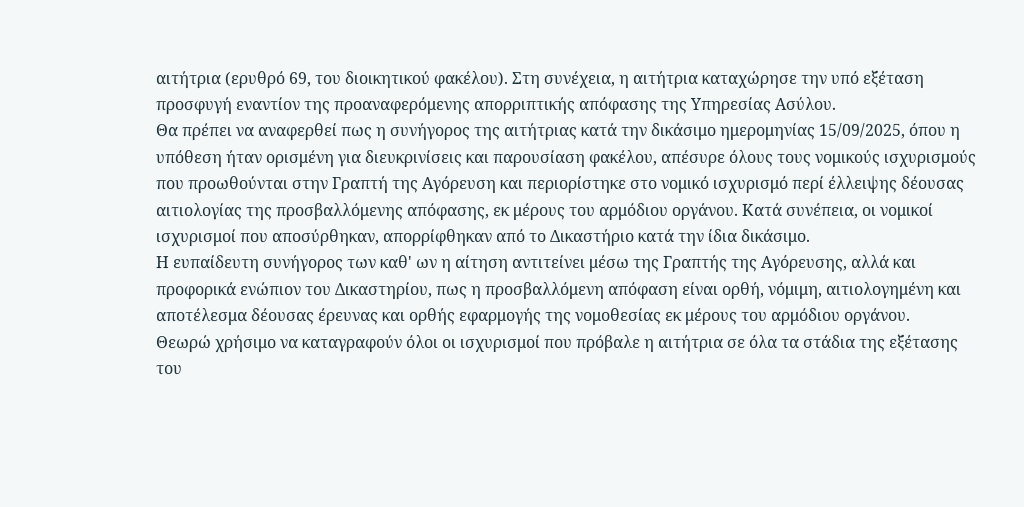αιτήτρια (ερυθρό 69, του διοικητικού φακέλου). Στη συνέχεια, η αιτήτρια καταχώρησε την υπό εξέταση προσφυγή εναντίον της προαναφερόμενης απορριπτικής απόφασης της Υπηρεσίας Ασύλου.
Θα πρέπει να αναφερθεί πως η συνήγορος της αιτήτριας κατά την δικάσιμο ημερομηνίας 15/09/2025, όπου η υπόθεση ήταν ορισμένη για διευκρινίσεις και παρουσίαση φακέλου, απέσυρε όλους τους νομικούς ισχυρισμούς που προωθούνται στην Γραπτή της Αγόρευση και περιορίστηκε στο νομικό ισχυρισμό περί έλλειψης δέουσας αιτιολογίας της προσβαλλόμενης απόφασης, εκ μέρους του αρμόδιου οργάνου. Κατά συνέπεια, οι νομικοί ισχυρισμοί που αποσύρθηκαν, απορρίφθηκαν από το Δικαστήριο κατά την ίδια δικάσιμο.
Η ευπαίδευτη συνήγορος των καθ' ων η αίτηση αντιτείνει μέσω της Γραπτής της Αγόρευσης, αλλά και προφορικά ενώπιον του Δικαστηρίου, πως η προσβαλλόμενη απόφαση είναι ορθή, νόμιμη, αιτιολογημένη και αποτέλεσμα δέουσας έρευνας και ορθής εφαρμογής της νομοθεσίας εκ μέρους του αρμόδιου οργάνου.
Θεωρώ χρήσιμο να καταγραφούν όλοι οι ισχυρισμοί που πρόβαλε η αιτήτρια σε όλα τα στάδια της εξέτασης του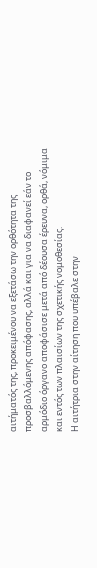αιτήματός της, προκειμένου να εξετάσω την ορθότητα της προσβαλλόμενης απόφασης, αλλά και για να διαφανεί εάν το αρμόδιο όργανο αποφάσισε μετά από δέουσα έρευνα, ορθά, νόμιμα και εντός των πλαισίων της σχετικής νομοθεσίας.
Η αιτήτρια στην αίτηση που υπέβαλε στην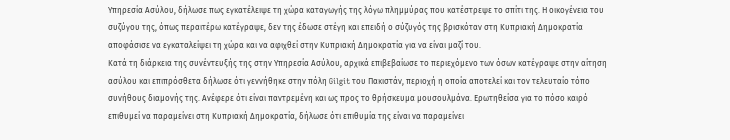Υπηρεσία Ασύλου, δήλωσε πως εγκατέλειψε τη χώρα καταγωγής της λόγω πλημμύρας που κατέστρεψε το σπίτι της. Η οικογένεια του συζύγου της, όπως περαιτέρω κατέγραψε, δεν της έδωσε στέγη και επειδή ο σύζυγός της βρισκόταν στη Κυπριακή Δημοκρατία αποφάσισε να εγκαταλείψει τη χώρα και να αφιχθεί στην Κυπριακή Δημοκρατία για να είναι μαζί του.
Κατά τη διάρκεια της συνέντευξής της στην Υπηρεσία Ασύλου, αρχικά επιβεβαίωσε το περιεχόμενο των όσων κατέγραψε στην αίτηση ασύλου και επιπρόσθετα δήλωσε ότι γεννήθηκε στην πόλη Gilgit του Πακιστάν, περιοχή η οποία αποτελεί και τον τελευταίο τόπο συνήθους διαμονής της. Ανέφερε ότι είναι παντρεμένη και ως προς το θρήσκευμα μουσουλμάνα. Ερωτηθείσα για το πόσο καιρό επιθυμεί να παραμείνει στη Κυπριακή Δημοκρατία, δήλωσε ότι επιθυμία της είναι να παραμείνει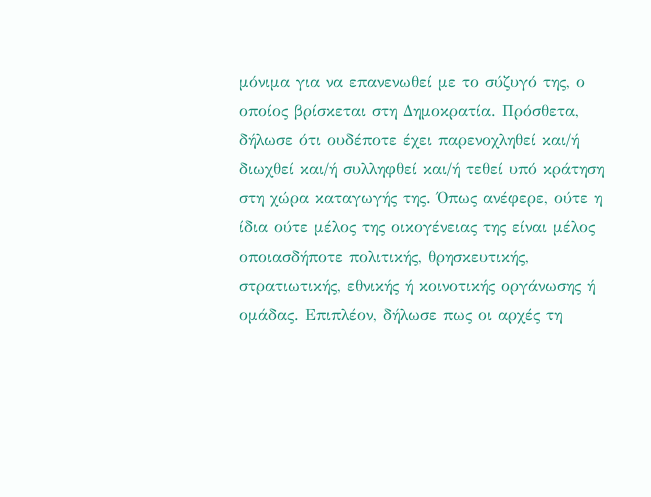μόνιμα για να επανενωθεί με το σύζυγό της, ο οποίος βρίσκεται στη Δημοκρατία. Πρόσθετα, δήλωσε ότι ουδέποτε έχει παρενοχληθεί και/ή διωχθεί και/ή συλληφθεί και/ή τεθεί υπό κράτηση στη χώρα καταγωγής της. Όπως ανέφερε, ούτε η ίδια ούτε μέλος της οικογένειας της είναι μέλος οποιασδήποτε πολιτικής, θρησκευτικής, στρατιωτικής, εθνικής ή κοινοτικής οργάνωσης ή ομάδας. Επιπλέον, δήλωσε πως οι αρχές τη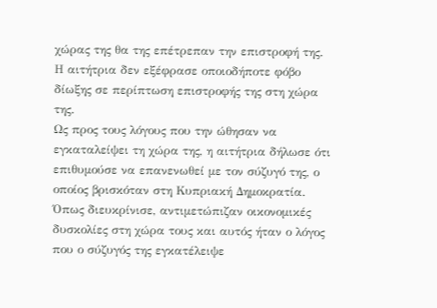χώρας της θα της επέτρεπαν την επιστροφή της. Η αιτήτρια δεν εξέφρασε οποιοδήποτε φόβο δίωξης σε περίπτωση επιστροφής της στη χώρα της.
Ως προς τους λόγους που την ώθησαν να εγκαταλείψει τη χώρα της, η αιτήτρια δήλωσε ότι επιθυμούσε να επανενωθεί με τον σύζυγό της, ο οποίος βρισκόταν στη Κυπριακή Δημοκρατία. Όπως διευκρίνισε, αντιμετώπιζαν οικονομικές δυσκολίες στη χώρα τους και αυτός ήταν ο λόγος που ο σύζυγός της εγκατέλειψε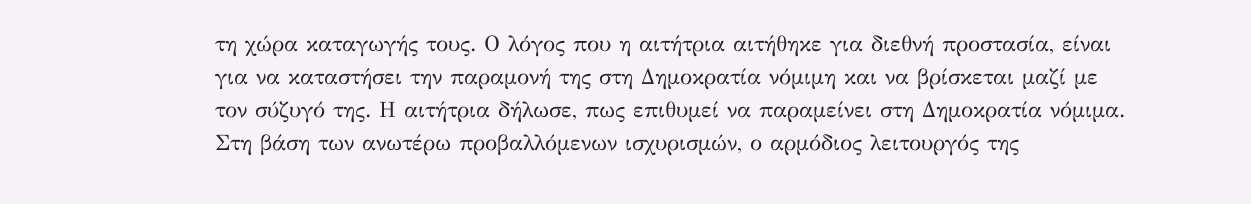τη χώρα καταγωγής τους. Ο λόγος που η αιτήτρια αιτήθηκε για διεθνή προστασία, είναι για να καταστήσει την παραμονή της στη Δημοκρατία νόμιμη και να βρίσκεται μαζί με τον σύζυγό της. Η αιτήτρια δήλωσε, πως επιθυμεί να παραμείνει στη Δημοκρατία νόμιμα.
Στη βάση των ανωτέρω προβαλλόμενων ισχυρισμών, ο αρμόδιος λειτουργός της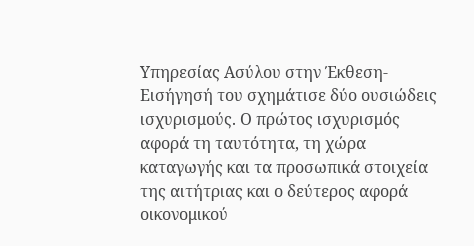Υπηρεσίας Ασύλου στην Έκθεση-Εισήγησή του σχημάτισε δύο ουσιώδεις ισχυρισμούς. Ο πρώτος ισχυρισμός αφορά τη ταυτότητα, τη χώρα καταγωγής και τα προσωπικά στοιχεία της αιτήτριας και ο δεύτερος αφορά οικονομικού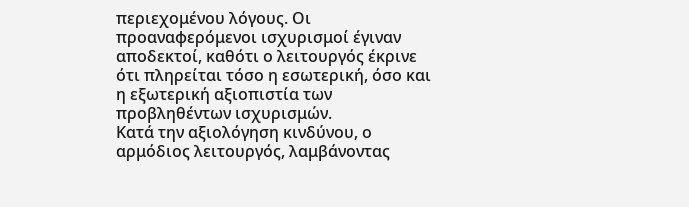περιεχομένου λόγους. Οι προαναφερόμενοι ισχυρισμοί έγιναν αποδεκτοί, καθότι ο λειτουργός έκρινε ότι πληρείται τόσο η εσωτερική, όσο και η εξωτερική αξιοπιστία των προβληθέντων ισχυρισμών.
Κατά την αξιολόγηση κινδύνου, ο αρμόδιος λειτουργός, λαμβάνοντας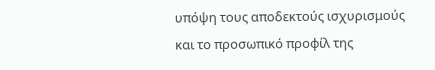υπόψη τους αποδεκτούς ισχυρισμούς και το προσωπικό προφίλ της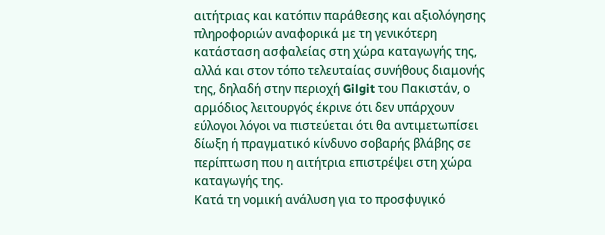αιτήτριας και κατόπιν παράθεσης και αξιολόγησης πληροφοριών αναφορικά με τη γενικότερη κατάσταση ασφαλείας στη χώρα καταγωγής της, αλλά και στον τόπο τελευταίας συνήθους διαμονής της, δηλαδή στην περιοχή Gilgit του Πακιστάν, ο αρμόδιος λειτουργός έκρινε ότι δεν υπάρχουν εύλογοι λόγοι να πιστεύεται ότι θα αντιμετωπίσει δίωξη ή πραγματικό κίνδυνο σοβαρής βλάβης σε περίπτωση που η αιτήτρια επιστρέψει στη χώρα καταγωγής της.
Κατά τη νομική ανάλυση για το προσφυγικό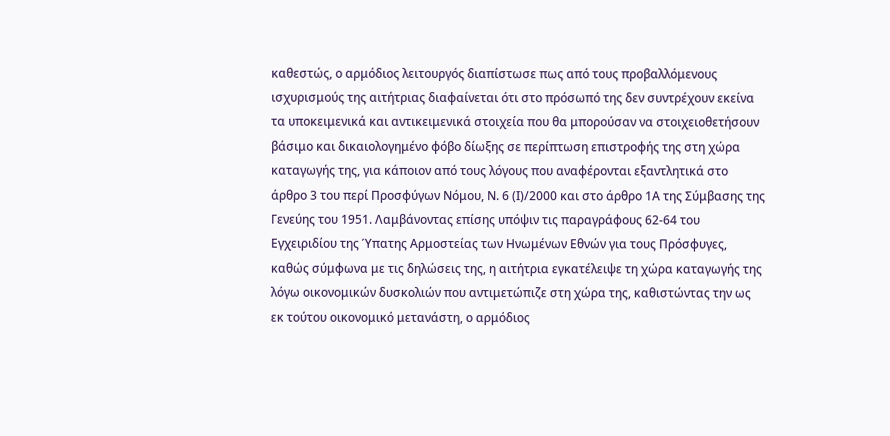καθεστώς, ο αρμόδιος λειτουργός διαπίστωσε πως από τους προβαλλόμενους ισχυρισμούς της αιτήτριας διαφαίνεται ότι στο πρόσωπό της δεν συντρέχουν εκείνα τα υποκειμενικά και αντικειμενικά στοιχεία που θα μπορούσαν να στοιχειοθετήσουν βάσιμο και δικαιολογημένο φόβο δίωξης σε περίπτωση επιστροφής της στη χώρα καταγωγής της, για κάποιον από τους λόγους που αναφέρονται εξαντλητικά στο άρθρο 3 του περί Προσφύγων Νόμου, Ν. 6 (Ι)/2000 και στο άρθρο 1Α της Σύμβασης της Γενεύης του 1951. Λαμβάνοντας επίσης υπόψιν τις παραγράφους 62-64 του Εγχειριδίου της Ύπατης Αρμοστείας των Ηνωμένων Εθνών για τους Πρόσφυγες, καθώς σύμφωνα με τις δηλώσεις της, η αιτήτρια εγκατέλειψε τη χώρα καταγωγής της λόγω οικονομικών δυσκολιών που αντιμετώπιζε στη χώρα της, καθιστώντας την ως εκ τούτου οικονομικό μετανάστη, ο αρμόδιος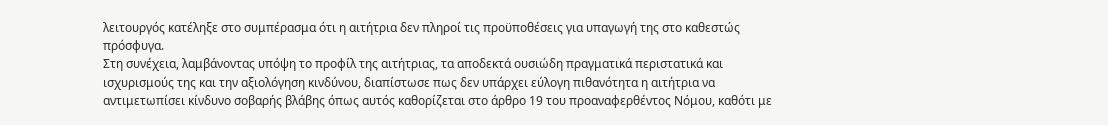λειτουργός κατέληξε στο συμπέρασμα ότι η αιτήτρια δεν πληροί τις προϋποθέσεις για υπαγωγή της στο καθεστώς πρόσφυγα.
Στη συνέχεια, λαμβάνοντας υπόψη το προφίλ της αιτήτριας, τα αποδεκτά ουσιώδη πραγματικά περιστατικά και ισχυρισμούς της και την αξιολόγηση κινδύνου, διαπίστωσε πως δεν υπάρχει εύλογη πιθανότητα η αιτήτρια να αντιμετωπίσει κίνδυνο σοβαρής βλάβης όπως αυτός καθορίζεται στο άρθρο 19 του προαναφερθέντος Νόμου, καθότι με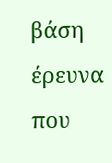βάση έρευνα που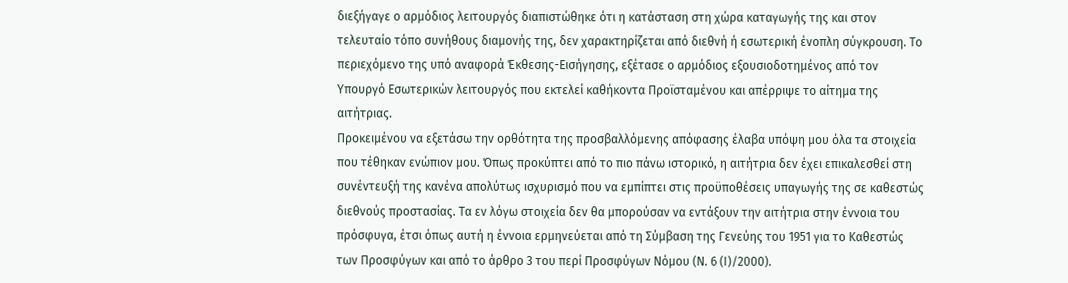διεξήγαγε ο αρμόδιος λειτουργός διαπιστώθηκε ότι η κατάσταση στη χώρα καταγωγής της και στον τελευταίο τόπο συνήθους διαμονής της, δεν χαρακτηρίζεται από διεθνή ή εσωτερική ένοπλη σύγκρουση. Το περιεχόμενο της υπό αναφορά Έκθεσης-Εισήγησης, εξέτασε ο αρμόδιος εξουσιοδοτημένος από τον Υπουργό Εσωτερικών λειτουργός που εκτελεί καθήκοντα Προϊσταμένου και απέρριψε το αίτημα της αιτήτριας.
Προκειμένου να εξετάσω την ορθότητα της προσβαλλόμενης απόφασης έλαβα υπόψη μου όλα τα στοιχεία που τέθηκαν ενώπιον μου. Όπως προκύπτει από το πιο πάνω ιστορικό, η αιτήτρια δεν έχει επικαλεσθεί στη συνέντευξή της κανένα απολύτως ισχυρισμό που να εμπίπτει στις προϋποθέσεις υπαγωγής της σε καθεστώς διεθνούς προστασίας. Τα εν λόγω στοιχεία δεν θα μπορούσαν να εντάξουν την αιτήτρια στην έννοια του πρόσφυγα, έτσι όπως αυτή η έννοια ερμηνεύεται από τη Σύμβαση της Γενεύης του 1951 για το Καθεστώς των Προσφύγων και από το άρθρο 3 του περί Προσφύγων Νόμου (Ν. 6 (Ι)/2000).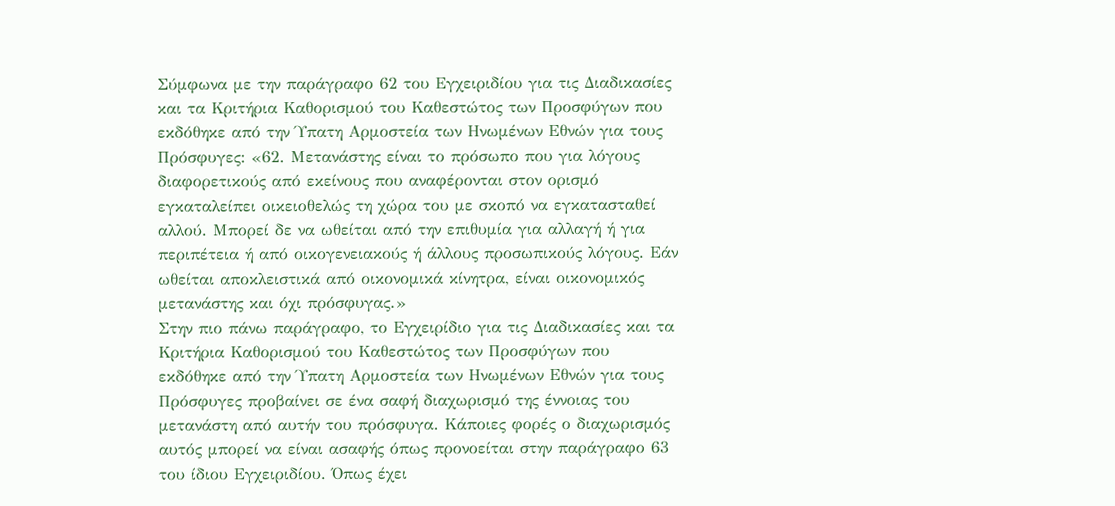Σύμφωνα με την παράγραφο 62 του Εγχειριδίου για τις Διαδικασίες και τα Κριτήρια Καθορισμού του Καθεστώτος των Προσφύγων που εκδόθηκε από την Ύπατη Αρμοστεία των Ηνωμένων Εθνών για τους Πρόσφυγες: «62. Μετανάστης είναι το πρόσωπο που για λόγους διαφορετικούς από εκείνους που αναφέρονται στον ορισμό εγκαταλείπει οικειοθελώς τη χώρα του με σκοπό να εγκατασταθεί αλλού. Μπορεί δε να ωθείται από την επιθυμία για αλλαγή ή για περιπέτεια ή από οικογενειακούς ή άλλους προσωπικούς λόγους. Εάν ωθείται αποκλειστικά από οικονομικά κίνητρα, είναι οικονομικός μετανάστης και όχι πρόσφυγας.»
Στην πιο πάνω παράγραφο, το Εγχειρίδιο για τις Διαδικασίες και τα Κριτήρια Καθορισμού του Καθεστώτος των Προσφύγων που εκδόθηκε από την Ύπατη Αρμοστεία των Ηνωμένων Εθνών για τους Πρόσφυγες προβαίνει σε ένα σαφή διαχωρισμό της έννοιας του μετανάστη από αυτήν του πρόσφυγα. Κάποιες φορές ο διαχωρισμός αυτός μπορεί να είναι ασαφής όπως προνοείται στην παράγραφο 63 του ίδιου Εγχειριδίου. Όπως έχει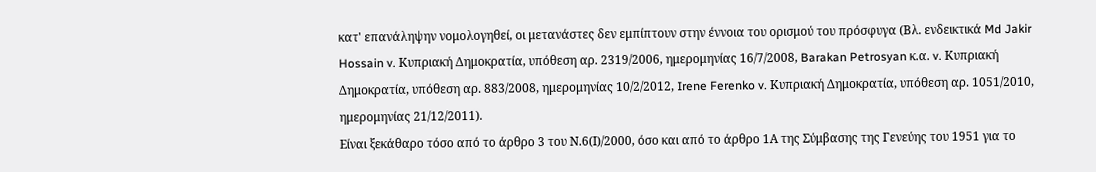κατ' επανάληψην νομολογηθεί, οι μετανάστες δεν εμπίπτουν στην έννοια του ορισμού του πρόσφυγα (Βλ. ενδεικτικά Md Jakir Hossain v. Κυπριακή Δημοκρατία, υπόθεση αρ. 2319/2006, ημερομηνίας 16/7/2008, Barakan Petrosyan κ.α. v. Κυπριακή Δημοκρατία, υπόθεση αρ. 883/2008, ημερομηνίας 10/2/2012, Irene Ferenko v. Κυπριακή Δημοκρατία, υπόθεση αρ. 1051/2010, ημερομηνίας 21/12/2011).
Είναι ξεκάθαρο τόσο από το άρθρο 3 του Ν.6(Ι)/2000, όσο και από το άρθρο 1Α της Σύμβασης της Γενεύης του 1951 για το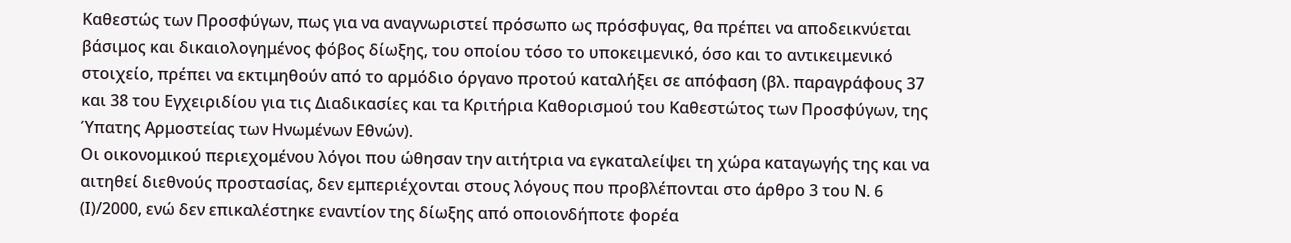Καθεστώς των Προσφύγων, πως για να αναγνωριστεί πρόσωπο ως πρόσφυγας, θα πρέπει να αποδεικνύεται βάσιμος και δικαιολογημένος φόβος δίωξης, του οποίου τόσο το υποκειμενικό, όσο και το αντικειμενικό στοιχείο, πρέπει να εκτιμηθούν από το αρμόδιο όργανο προτού καταλήξει σε απόφαση (βλ. παραγράφους 37 και 38 του Εγχειριδίου για τις Διαδικασίες και τα Κριτήρια Καθορισμού του Καθεστώτος των Προσφύγων, της Ύπατης Αρμοστείας των Ηνωμένων Εθνών).
Οι οικονομικού περιεχομένου λόγοι που ώθησαν την αιτήτρια να εγκαταλείψει τη χώρα καταγωγής της και να αιτηθεί διεθνούς προστασίας, δεν εμπεριέχονται στους λόγους που προβλέπονται στο άρθρο 3 του Ν. 6 (Ι)/2000, ενώ δεν επικαλέστηκε εναντίον της δίωξης από οποιονδήποτε φορέα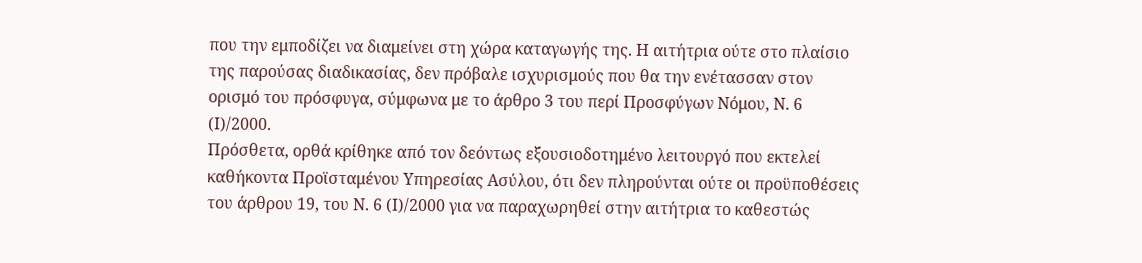που την εμποδίζει να διαμείνει στη χώρα καταγωγής της. Η αιτήτρια ούτε στο πλαίσιο της παρούσας διαδικασίας, δεν πρόβαλε ισχυρισμούς που θα την ενέτασσαν στον ορισμό του πρόσφυγα, σύμφωνα με το άρθρο 3 του περί Προσφύγων Νόμου, Ν. 6 (Ι)/2000.
Πρόσθετα, ορθά κρίθηκε από τον δεόντως εξουσιοδοτημένο λειτουργό που εκτελεί καθήκοντα Προϊσταμένου Υπηρεσίας Ασύλου, ότι δεν πληρούνται ούτε οι προϋποθέσεις του άρθρου 19, του Ν. 6 (Ι)/2000 για να παραχωρηθεί στην αιτήτρια το καθεστώς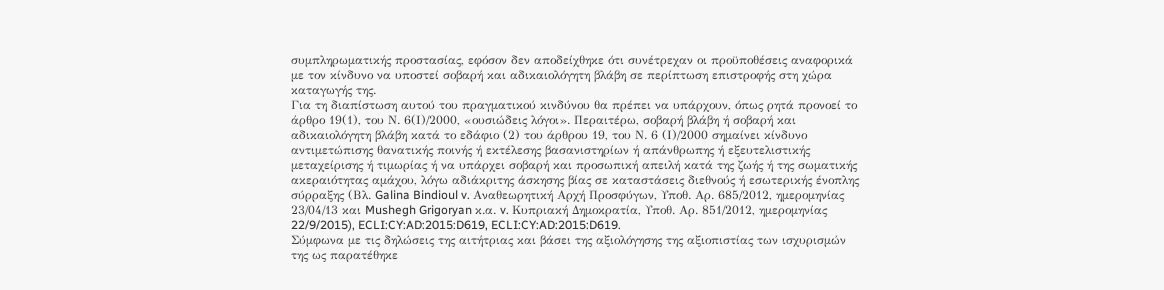συμπληρωματικής προστασίας, εφόσον δεν αποδείχθηκε ότι συνέτρεχαν οι προϋποθέσεις αναφορικά με τον κίνδυνο να υποστεί σοβαρή και αδικαιολόγητη βλάβη σε περίπτωση επιστροφής στη χώρα καταγωγής της.
Για τη διαπίστωση αυτού του πραγματικού κινδύνου θα πρέπει να υπάρχουν, όπως ρητά προνοεί το άρθρο 19(1), του Ν. 6(Ι)/2000, «ουσιώδεις λόγοι». Περαιτέρω, σοβαρή βλάβη ή σοβαρή και αδικαιολόγητη βλάβη κατά το εδάφιο (2) του άρθρου 19, του Ν. 6 (Ι)/2000 σημαίνει κίνδυνο αντιμετώπισης θανατικής ποινής ή εκτέλεσης βασανιστηρίων ή απάνθρωπης ή εξευτελιστικής μεταχείρισης ή τιμωρίας ή να υπάρχει σοβαρή και προσωπική απειλή κατά της ζωής ή της σωματικής ακεραιότητας αμάχου, λόγω αδιάκριτης άσκησης βίας σε καταστάσεις διεθνούς ή εσωτερικής ένοπλης σύρραξης (Βλ. Galina Bindioul v. Αναθεωρητική Αρχή Προσφύγων, Υποθ. Αρ. 685/2012, ημερομηνίας 23/04/13 και Mushegh Grigoryan κ.α. v. Κυπριακή Δημοκρατία, Υποθ. Αρ. 851/2012, ημερομηνίας 22/9/2015), ECLI:CY:AD:2015:D619, ECLI:CY:AD:2015:D619.
Σύμφωνα με τις δηλώσεις της αιτήτριας και βάσει της αξιολόγησης της αξιοπιστίας των ισχυρισμών της ως παρατέθηκε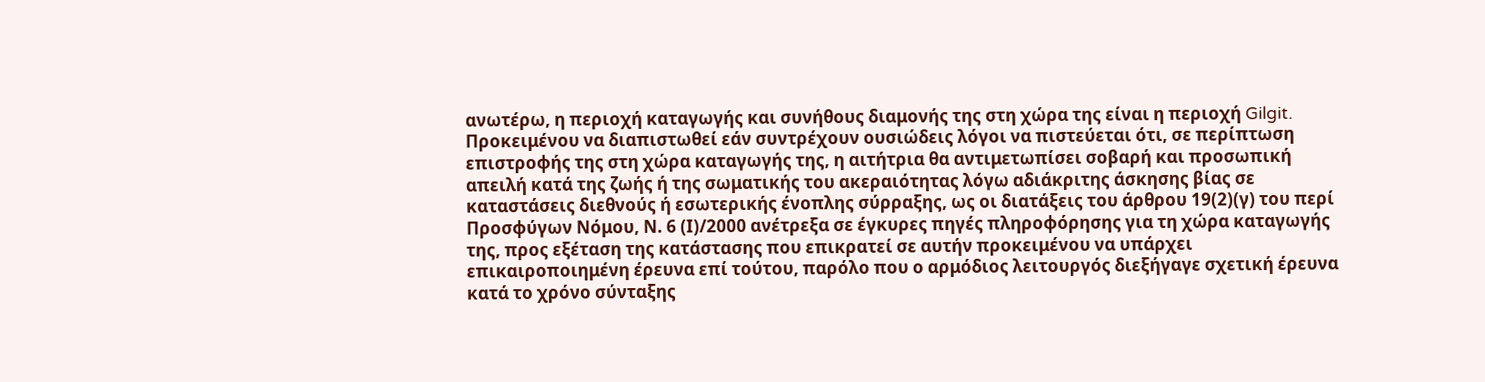ανωτέρω, η περιοχή καταγωγής και συνήθους διαμονής της στη χώρα της είναι η περιοχή Gilgit. Προκειμένου να διαπιστωθεί εάν συντρέχουν ουσιώδεις λόγοι να πιστεύεται ότι, σε περίπτωση επιστροφής της στη χώρα καταγωγής της, η αιτήτρια θα αντιμετωπίσει σοβαρή και προσωπική απειλή κατά της ζωής ή της σωματικής του ακεραιότητας λόγω αδιάκριτης άσκησης βίας σε καταστάσεις διεθνούς ή εσωτερικής ένοπλης σύρραξης, ως οι διατάξεις του άρθρου 19(2)(γ) του περί Προσφύγων Νόμου, Ν. 6 (Ι)/2000 ανέτρεξα σε έγκυρες πηγές πληροφόρησης για τη χώρα καταγωγής της, προς εξέταση της κατάστασης που επικρατεί σε αυτήν προκειμένου να υπάρχει επικαιροποιημένη έρευνα επί τούτου, παρόλο που ο αρμόδιος λειτουργός διεξήγαγε σχετική έρευνα κατά το χρόνο σύνταξης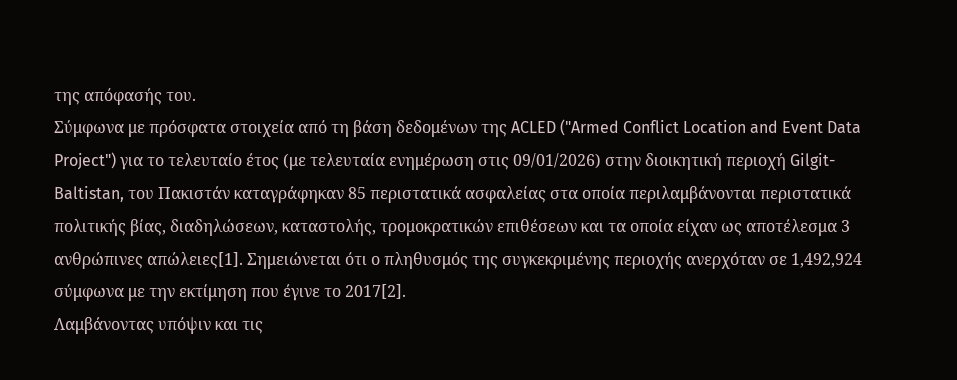της απόφασής του.
Σύμφωνα με πρόσφατα στοιχεία από τη βάση δεδομένων της ACLED ("Armed Conflict Location and Event Data Project") για το τελευταίο έτος (με τελευταία ενημέρωση στις 09/01/2026) στην διοικητική περιοχή Gilgit-Baltistan, του Πακιστάν καταγράφηκαν 85 περιστατικά ασφαλείας στα οποία περιλαμβάνονται περιστατικά πολιτικής βίας, διαδηλώσεων, καταστολής, τρομοκρατικών επιθέσεων και τα οποία είχαν ως αποτέλεσμα 3 ανθρώπινες απώλειες[1]. Σημειώνεται ότι ο πληθυσμός της συγκεκριμένης περιοχής ανερχόταν σε 1,492,924 σύμφωνα με την εκτίμηση που έγινε το 2017[2].
Λαμβάνοντας υπόψιν και τις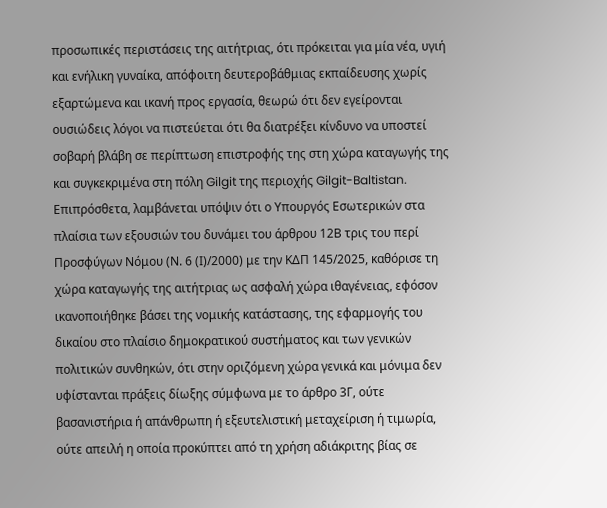προσωπικές περιστάσεις της αιτήτριας, ότι πρόκειται για μία νέα, υγιή και ενήλικη γυναίκα, απόφοιτη δευτεροβάθμιας εκπαίδευσης χωρίς εξαρτώμενα και ικανή προς εργασία, θεωρώ ότι δεν εγείρονται ουσιώδεις λόγοι να πιστεύεται ότι θα διατρέξει κίνδυνο να υποστεί σοβαρή βλάβη σε περίπτωση επιστροφής της στη χώρα καταγωγής της και συγκεκριμένα στη πόλη Gilgit της περιοχής Gilgit-Baltistan.
Επιπρόσθετα, λαμβάνεται υπόψιν ότι ο Υπουργός Εσωτερικών στα πλαίσια των εξουσιών του δυνάμει του άρθρου 12Β τρις του περί Προσφύγων Νόμου (Ν. 6 (Ι)/2000) με την ΚΔΠ 145/2025, καθόρισε τη χώρα καταγωγής της αιτήτριας ως ασφαλή χώρα ιθαγένειας, εφόσον ικανοποιήθηκε βάσει της νομικής κατάστασης, της εφαρμογής του δικαίου στο πλαίσιο δημοκρατικού συστήματος και των γενικών πολιτικών συνθηκών, ότι στην οριζόμενη χώρα γενικά και μόνιμα δεν υφίστανται πράξεις δίωξης σύμφωνα με το άρθρο 3Γ, ούτε βασανιστήρια ή απάνθρωπη ή εξευτελιστική μεταχείριση ή τιμωρία, ούτε απειλή η οποία προκύπτει από τη χρήση αδιάκριτης βίας σε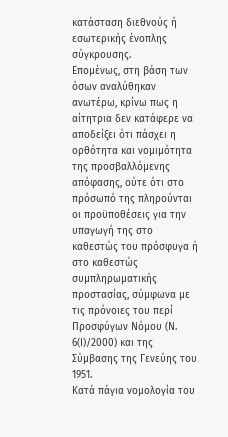κατάσταση διεθνούς ή εσωτερικής ένοπλης σύγκρουσης.
Επομένως, στη βάση των όσων αναλύθηκαν ανωτέρω, κρίνω πως η αίτητρια δεν κατάφερε να αποδείξει ότι πάσχει η ορθότητα και νομιμότητα της προσβαλλόμενης απόφασης, ούτε ότι στο πρόσωπό της πληρούνται οι προϋποθέσεις για την υπαγωγή της στο καθεστώς του πρόσφυγα ή στο καθεστώς συμπληρωματικής προστασίας, σύμφωνα με τις πρόνοιες του περί Προσφύγων Νόμου (Ν. 6(Ι)/2000) και της Σύμβασης της Γενεύης του 1951.
Κατά πάγια νομολογία του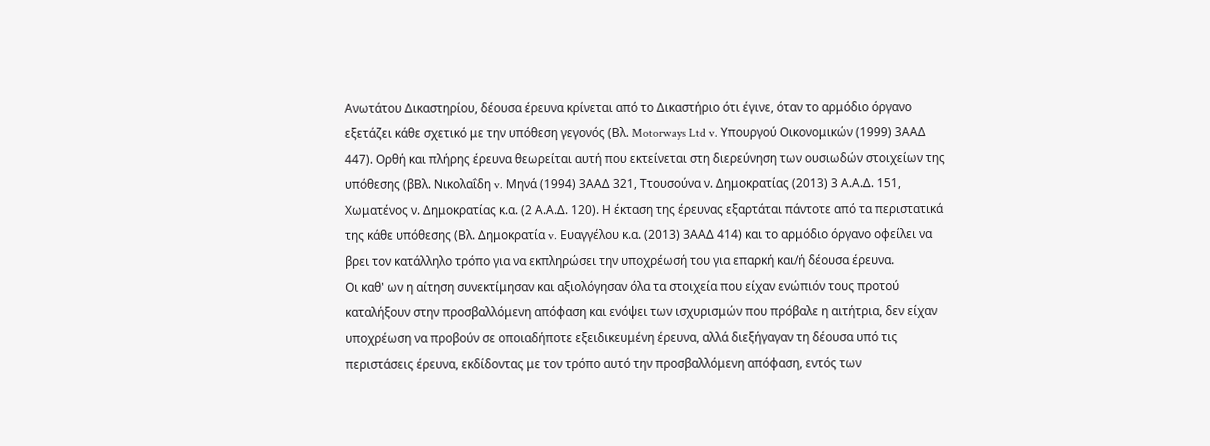Ανωτάτου Δικαστηρίου, δέουσα έρευνα κρίνεται από το Δικαστήριο ότι έγινε, όταν το αρμόδιο όργανο εξετάζει κάθε σχετικό με την υπόθεση γεγονός (Βλ. Motorways Ltd v. Υπουργού Οικονομικών (1999) 3ΑΑΔ 447). Ορθή και πλήρης έρευνα θεωρείται αυτή που εκτείνεται στη διερεύνηση των ουσιωδών στοιχείων της υπόθεσης (βΒλ. Νικολαΐδη v. Μηνά (1994) 3ΑΑΔ 321, Ττουσούνα ν. Δημοκρατίας (2013) 3 Α.Α.Δ. 151, Χωματένος ν. Δημοκρατίας κ.α. (2 Α.Α.Δ. 120). Η έκταση της έρευνας εξαρτάται πάντοτε από τα περιστατικά της κάθε υπόθεσης (Βλ. Δημοκρατία v. Ευαγγέλου κ.α. (2013) 3ΑΑΔ 414) και το αρμόδιο όργανο οφείλει να βρει τον κατάλληλο τρόπο για να εκπληρώσει την υποχρέωσή του για επαρκή και/ή δέουσα έρευνα.
Οι καθ' ων η αίτηση συνεκτίμησαν και αξιολόγησαν όλα τα στοιχεία που είχαν ενώπιόν τους προτού καταλήξουν στην προσβαλλόμενη απόφαση και ενόψει των ισχυρισμών που πρόβαλε η αιτήτρια, δεν είχαν υποχρέωση να προβούν σε οποιαδήποτε εξειδικευμένη έρευνα, αλλά διεξήγαγαν τη δέουσα υπό τις περιστάσεις έρευνα, εκδίδοντας με τον τρόπο αυτό την προσβαλλόμενη απόφαση, εντός των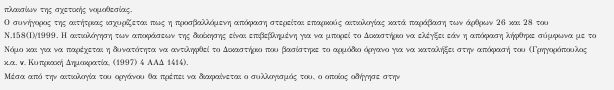πλαισίων της σχετικής νομοθεσίας.
Ο συνήγορος της αιτήτριας ισχυρίζεται πως η προσβαλλόμενη απόφαση στερείται επαρκούς αιτιολογίας κατά παράβαση των άρθρων 26 και 28 του Ν.158(Ι)/1999. Η αιτιολόγηση των αποφάσεων της διοίκησης είναι επιβεβλημένη για να μπορεί το Δικαστήριο να ελέγξει εάν η απόφαση λήφθηκε σύμφωνα με το Νόμο και για να παρέχεται η δυνατότητα να αντιληφθεί το Δικαστήριο που βασίστηκε το αρμόδιο όργανο για να καταλήξει στην απόφασή του (Γρηγορόπουλος κ.α. v. Κυπριακή Δημοκρατία, (1997) 4 ΑΑΔ 1414).
Μέσα από την αιτιολογία του οργάνου θα πρέπει να διαφαίνεται ο συλλογισμός του, ο οποίος οδήγησε στην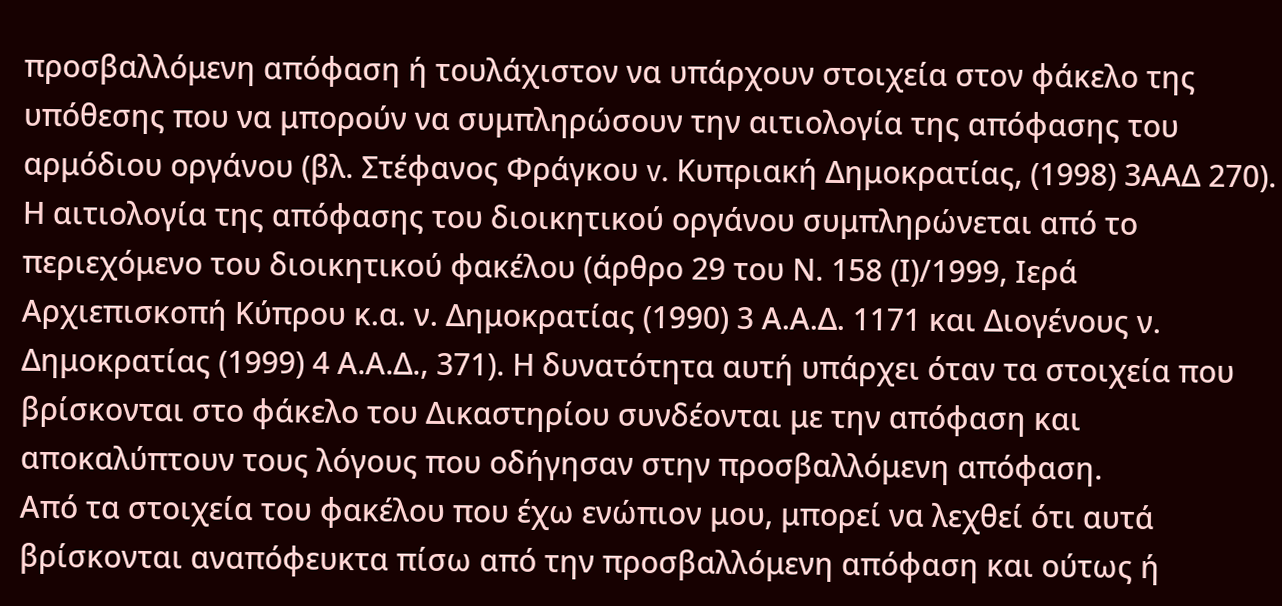προσβαλλόμενη απόφαση ή τουλάχιστον να υπάρχουν στοιχεία στον φάκελο της υπόθεσης που να μπορούν να συμπληρώσουν την αιτιολογία της απόφασης του αρμόδιου οργάνου (βλ. Στέφανος Φράγκου v. Κυπριακή Δημοκρατίας, (1998) 3ΑΑΔ 270).
Η αιτιολογία της απόφασης του διοικητικού οργάνου συμπληρώνεται από το περιεχόμενο του διοικητικού φακέλου (άρθρο 29 του Ν. 158 (Ι)/1999, Ιερά Αρχιεπισκοπή Κύπρου κ.α. ν. Δημοκρατίας (1990) 3 Α.Α.Δ. 1171 και Διογένους ν. Δημοκρατίας (1999) 4 Α.Α.Δ., 371). Η δυνατότητα αυτή υπάρχει όταν τα στοιχεία που βρίσκονται στο φάκελο του Δικαστηρίου συνδέονται με την απόφαση και αποκαλύπτουν τους λόγους που οδήγησαν στην προσβαλλόμενη απόφαση.
Από τα στοιχεία του φακέλου που έχω ενώπιον μου, μπορεί να λεχθεί ότι αυτά βρίσκονται αναπόφευκτα πίσω από την προσβαλλόμενη απόφαση και ούτως ή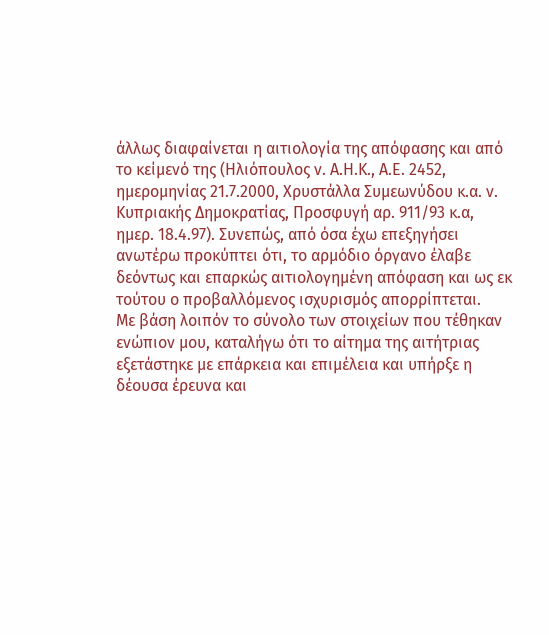άλλως διαφαίνεται η αιτιολογία της απόφασης και από το κείμενό της (Ηλιόπουλος ν. Α.Η.Κ., Α.Ε. 2452, ημερομηνίας 21.7.2000, Χρυστάλλα Συμεωνύδου κ.α. ν. Κυπριακής Δημοκρατίας, Προσφυγή αρ. 911/93 κ.α, ημερ. 18.4.97). Συνεπώς, από όσα έχω επεξηγήσει ανωτέρω προκύπτει ότι, το αρμόδιο όργανο έλαβε δεόντως και επαρκώς αιτιολογημένη απόφαση και ως εκ τούτου ο προβαλλόμενος ισχυρισμός απορρίπτεται.
Με βάση λοιπόν το σύνολο των στοιχείων που τέθηκαν ενώπιον μου, καταλήγω ότι το αίτημα της αιτήτριας εξετάστηκε με επάρκεια και επιμέλεια και υπήρξε η δέουσα έρευνα και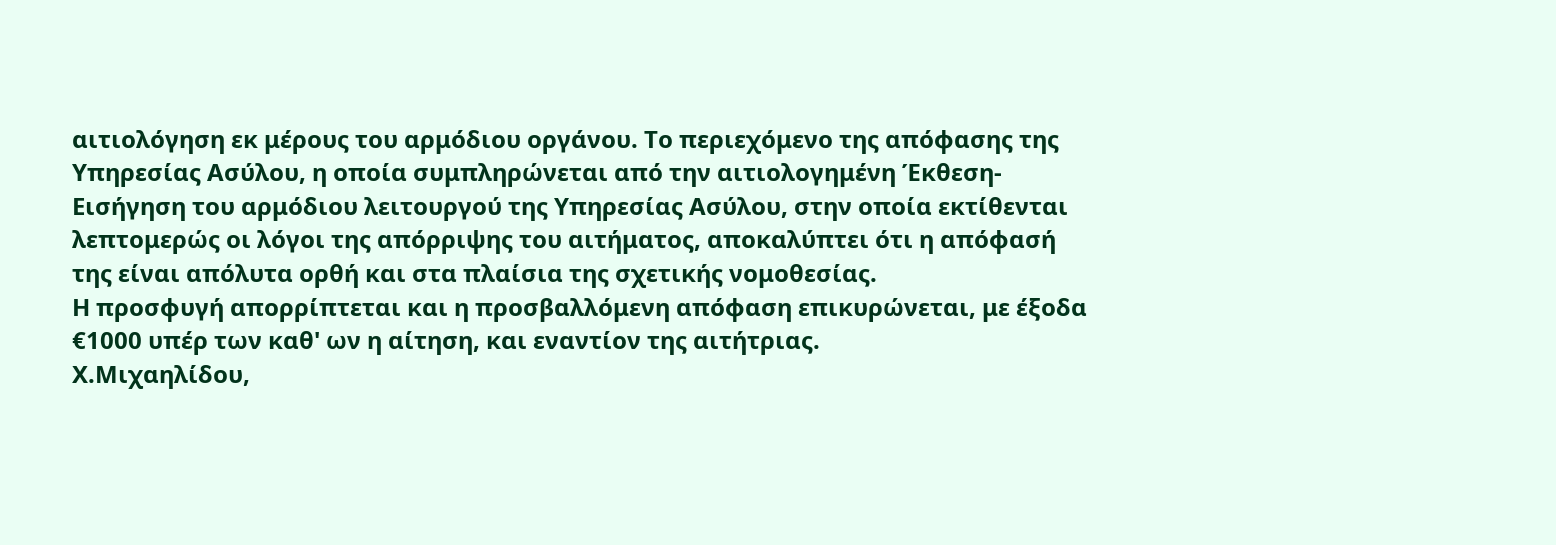αιτιολόγηση εκ μέρους του αρμόδιου οργάνου. Το περιεχόμενο της απόφασης της Υπηρεσίας Ασύλου, η οποία συμπληρώνεται από την αιτιολογημένη Έκθεση-Εισήγηση του αρμόδιου λειτουργού της Υπηρεσίας Ασύλου, στην οποία εκτίθενται λεπτομερώς οι λόγοι της απόρριψης του αιτήματος, αποκαλύπτει ότι η απόφασή της είναι απόλυτα ορθή και στα πλαίσια της σχετικής νομοθεσίας.
Η προσφυγή απορρίπτεται και η προσβαλλόμενη απόφαση επικυρώνεται, με έξοδα €1000 υπέρ των καθ' ων η αίτηση, και εναντίον της αιτήτριας.
Χ.Μιχαηλίδου,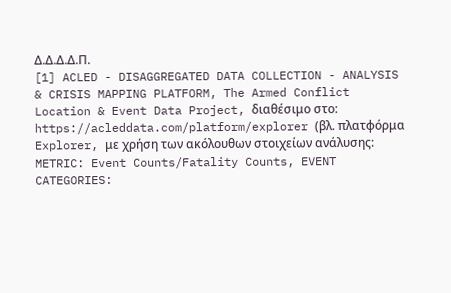Δ.Δ.Δ.Δ.Π.
[1] ACLED - DISAGGREGATED DATA COLLECTION - ANALYSIS & CRISIS MAPPING PLATFORM, The Armed Conflict Location & Event Data Project, διαθέσιμο στο: https://acleddata.com/platform/explorer (βλ. πλατφόρμα Explorer, με χρήση των ακόλουθων στοιχείων ανάλυσης: METRIC: Event Counts/Fatality Counts, EVENT CATEGORIES: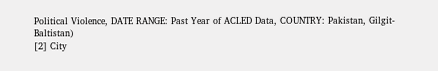Political Violence, DATE RANGE: Past Year of ACLED Data, COUNTRY: Pakistan, Gilgit-Baltistan)
[2] City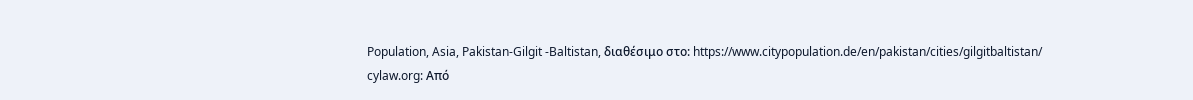Population, Asia, Pakistan-Gilgit -Baltistan, διαθέσιμο στο: https://www.citypopulation.de/en/pakistan/cities/gilgitbaltistan/
cylaw.org: Από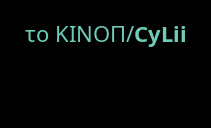το ΚΙΝOΠ/CyLii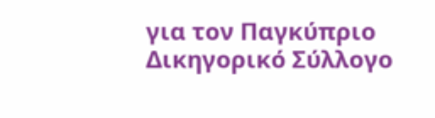για τον Παγκύπριο Δικηγορικό Σύλλογο